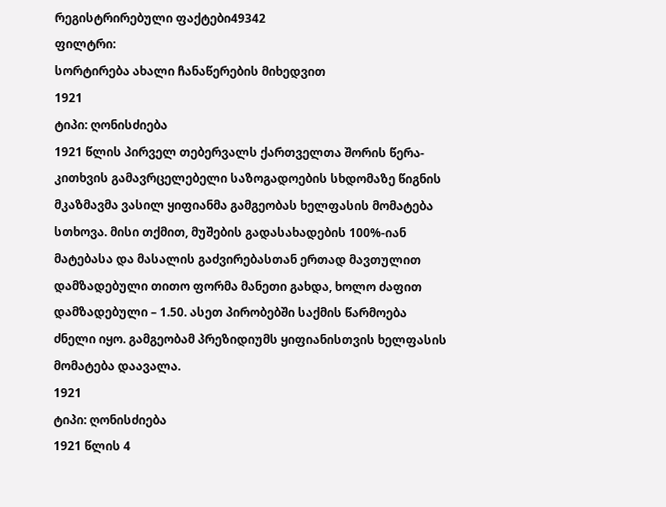რეგისტრირებული ფაქტები49342
ფილტრი:
სორტირება ახალი ჩანაწერების მიხედვით
1921
ტიპი: ღონისძიება
1921 წლის პირველ თებერვალს ქართველთა შორის წერა-კითხვის გამავრცელებელი საზოგადოების სხდომაზე წიგნის მკაზმავმა ვასილ ყიფიანმა გამგეობას ხელფასის მომატება სთხოვა. მისი თქმით, მუშების გადასახადების 100%-იან მატებასა და მასალის გაძვირებასთან ერთად მავთულით დამზადებული თითო ფორმა მანეთი გახდა, ხოლო ძაფით დამზადებული – 1.50. ასეთ პირობებში საქმის წარმოება ძნელი იყო. გამგეობამ პრეზიდიუმს ყიფიანისთვის ხელფასის მომატება დაავალა.
1921
ტიპი: ღონისძიება
1921 წლის 4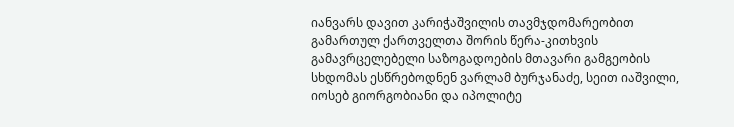იანვარს დავით კარიჭაშვილის თავმჯდომარეობით გამართულ ქართველთა შორის წერა-კითხვის გამავრცელებელი საზოგადოების მთავარი გამგეობის სხდომას ესწრებოდნენ ვარლამ ბურჯანაძე, სეით იაშვილი, იოსებ გიორგობიანი და იპოლიტე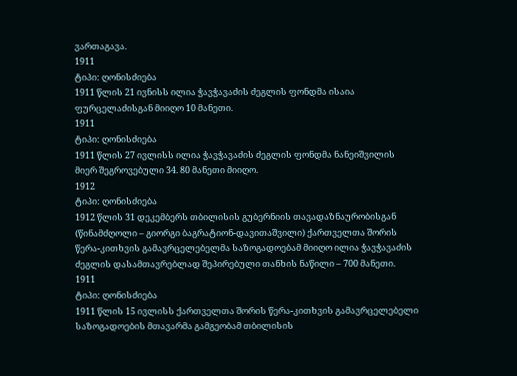ვართაგავა.
1911
ტიპი: ღონისძიება
1911 წლის 21 ივნისს ილია ჭავჭავაძის ძეგლის ფონდმა ისაია ფურცელაძისგან მიიღო 10 მანეთი.
1911
ტიპი: ღონისძიება
1911 წლის 27 ივლისს ილია ჭავჭავაძის ძეგლის ფონდმა ნანეიშვილის მიერ შეგროვებული 34. 80 მანეთი მიიღო.
1912
ტიპი: ღონისძიება
1912 წლის 31 დეკემბერს თბილისის გუბერნიის თავადაზნაურობისგან (წინამძღოლი – გიორგი ბაგრატიონ-დავითაშვილი) ქართველთა შორის წერა-კითხვის გამავრცელებელმა საზოგადოებამ მიიღო ილია ჭავჭავაძის ძეგლის დასამთავრებლად შეპირებული თანხის ნაწილი – 700 მანეთი.
1911
ტიპი: ღონისძიება
1911 წლის 15 ივლისს ქართველთა შორის წერა-კითხვის გამავრცელებელი საზოგადოების მთავარმა გამგეობამ თბილისის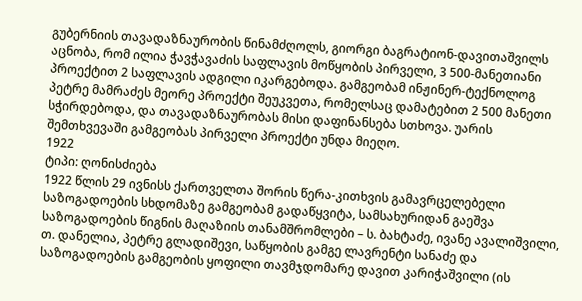გუბერნიის თავადაზნაურობის წინამძღოლს, გიორგი ბაგრატიონ-დავითაშვილს აცნობა, რომ ილია ჭავჭავაძის საფლავის მოწყობის პირველი, 3 500-მანეთიანი პროექტით 2 საფლავის ადგილი იკარგებოდა. გამგეობამ ინჟინერ-ტექნოლოგ პეტრე მამრაძეს მეორე პროექტი შეუკვეთა, რომელსაც დამატებით 2 500 მანეთი სჭირდებოდა, და თავადაზნაურობას მისი დაფინანსება სთხოვა. უარის შემთხვევაში გამგეობას პირველი პროექტი უნდა მიეღო.
1922
ტიპი: ღონისძიება
1922 წლის 29 ივნისს ქართველთა შორის წერა-კითხვის გამავრცელებელი საზოგადოების სხდომაზე გამგეობამ გადაწყვიტა, სამსახურიდან გაეშვა საზოგადოების წიგნის მაღაზიის თანამშრომლები – ს. ბახტაძე, ივანე ავალიშვილი, თ. დანელია, პეტრე გლადიშევი, საწყობის გამგე ლავრენტი სანაძე და საზოგადოების გამგეობის ყოფილი თავმჯდომარე დავით კარიჭაშვილი (ის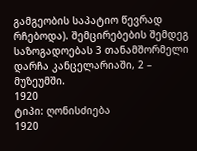გამგეობის საპატიო წევრად რჩებოდა). შემცირებების შემდეგ საზოგადოებას 3 თანამშორმელი დარჩა კანცელარიაში, 2 – მუზეუმში.
1920
ტიპი: ღონისძიება
1920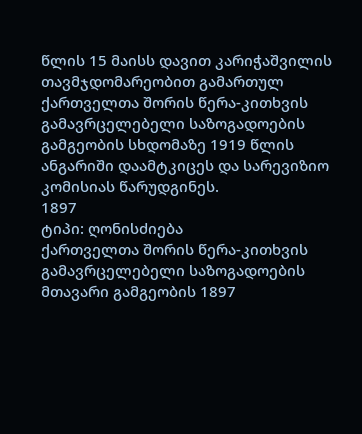წლის 15 მაისს დავით კარიჭაშვილის თავმჯდომარეობით გამართულ ქართველთა შორის წერა-კითხვის გამავრცელებელი საზოგადოების გამგეობის სხდომაზე 1919 წლის ანგარიში დაამტკიცეს და სარევიზიო კომისიას წარუდგინეს.
1897
ტიპი: ღონისძიება
ქართველთა შორის წერა-კითხვის გამავრცელებელი საზოგადოების მთავარი გამგეობის 1897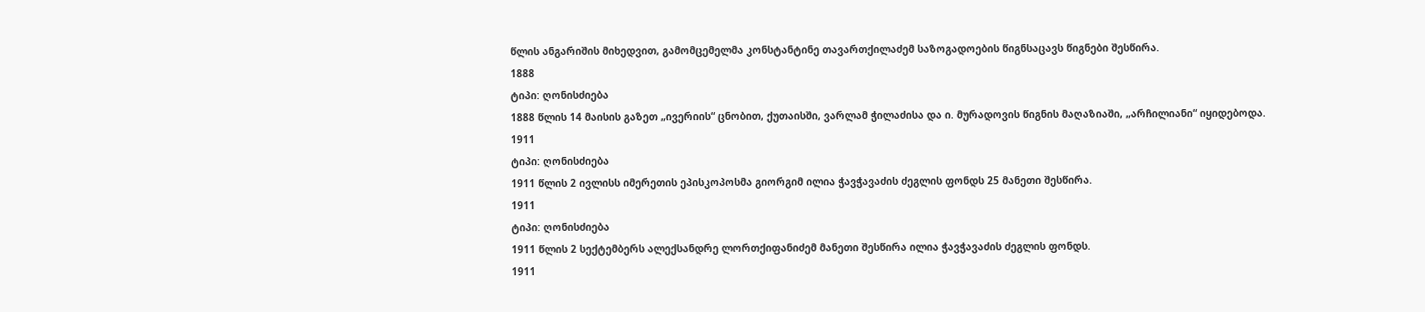წლის ანგარიშის მიხედვით, გამომცემელმა კონსტანტინე თავართქილაძემ საზოგადოების წიგნსაცავს წიგნები შესწირა.
1888
ტიპი: ღონისძიება
1888 წლის 14 მაისის გაზეთ „ივერიის“ ცნობით, ქუთაისში, ვარლამ ჭილაძისა და ი. მურადოვის წიგნის მაღაზიაში, „არჩილიანი“ იყიდებოდა.
1911
ტიპი: ღონისძიება
1911 წლის 2 ივლისს იმერეთის ეპისკოპოსმა გიორგიმ ილია ჭავჭავაძის ძეგლის ფონდს 25 მანეთი შესწირა.
1911
ტიპი: ღონისძიება
1911 წლის 2 სექტემბერს ალექსანდრე ლორთქიფანიძემ მანეთი შესწირა ილია ჭავჭავაძის ძეგლის ფონდს.
1911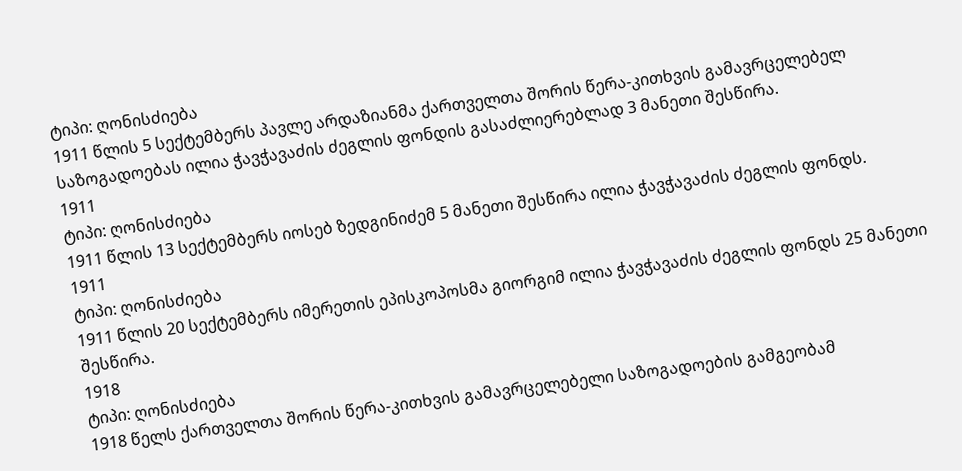ტიპი: ღონისძიება
1911 წლის 5 სექტემბერს პავლე არდაზიანმა ქართველთა შორის წერა-კითხვის გამავრცელებელ საზოგადოებას ილია ჭავჭავაძის ძეგლის ფონდის გასაძლიერებლად 3 მანეთი შესწირა.
1911
ტიპი: ღონისძიება
1911 წლის 13 სექტემბერს იოსებ ზედგინიძემ 5 მანეთი შესწირა ილია ჭავჭავაძის ძეგლის ფონდს.
1911
ტიპი: ღონისძიება
1911 წლის 20 სექტემბერს იმერეთის ეპისკოპოსმა გიორგიმ ილია ჭავჭავაძის ძეგლის ფონდს 25 მანეთი შესწირა.
1918
ტიპი: ღონისძიება
1918 წელს ქართველთა შორის წერა-კითხვის გამავრცელებელი საზოგადოების გამგეობამ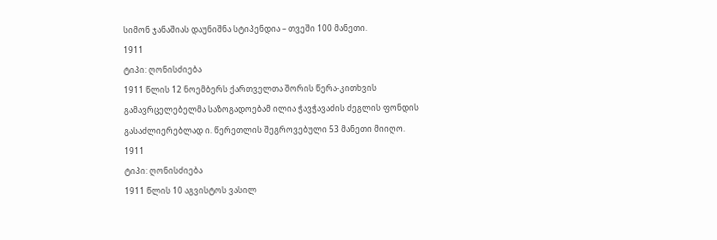სიმონ ჯანაშიას დაუნიშნა სტიპენდია – თვეში 100 მანეთი.
1911
ტიპი: ღონისძიება
1911 წლის 12 ნოემბერს ქართველთა შორის წერა-კითხვის გამავრცელებელმა საზოგადოებამ ილია ჭავჭავაძის ძეგლის ფონდის გასაძლიერებლად ი. წერეთლის შეგროვებული 53 მანეთი მიიღო.
1911
ტიპი: ღონისძიება
1911 წლის 10 აგვისტოს ვასილ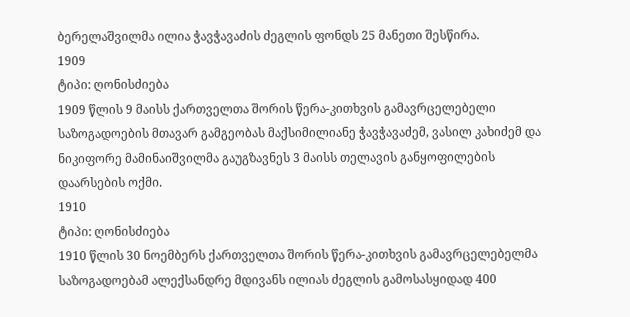ბერელაშვილმა ილია ჭავჭავაძის ძეგლის ფონდს 25 მანეთი შესწირა.
1909
ტიპი: ღონისძიება
1909 წლის 9 მაისს ქართველთა შორის წერა-კითხვის გამავრცელებელი საზოგადოების მთავარ გამგეობას მაქსიმილიანე ჭავჭავაძემ, ვასილ კახიძემ და ნიკიფორე მამინაიშვილმა გაუგზავნეს 3 მაისს თელავის განყოფილების დაარსების ოქმი.
1910
ტიპი: ღონისძიება
1910 წლის 30 ნოემბერს ქართველთა შორის წერა-კითხვის გამავრცელებელმა საზოგადოებამ ალექსანდრე მდივანს ილიას ძეგლის გამოსასყიდად 400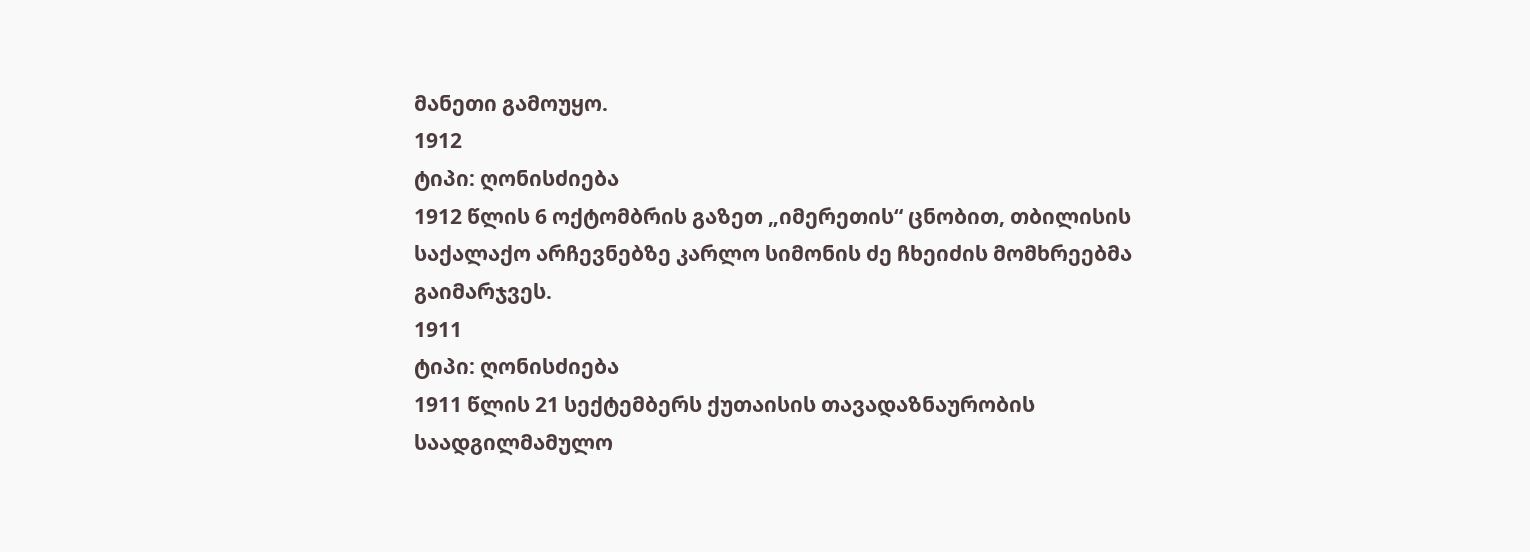მანეთი გამოუყო.
1912
ტიპი: ღონისძიება
1912 წლის 6 ოქტომბრის გაზეთ „იმერეთის“ ცნობით, თბილისის საქალაქო არჩევნებზე კარლო სიმონის ძე ჩხეიძის მომხრეებმა გაიმარჯვეს.
1911
ტიპი: ღონისძიება
1911 წლის 21 სექტემბერს ქუთაისის თავადაზნაურობის საადგილმამულო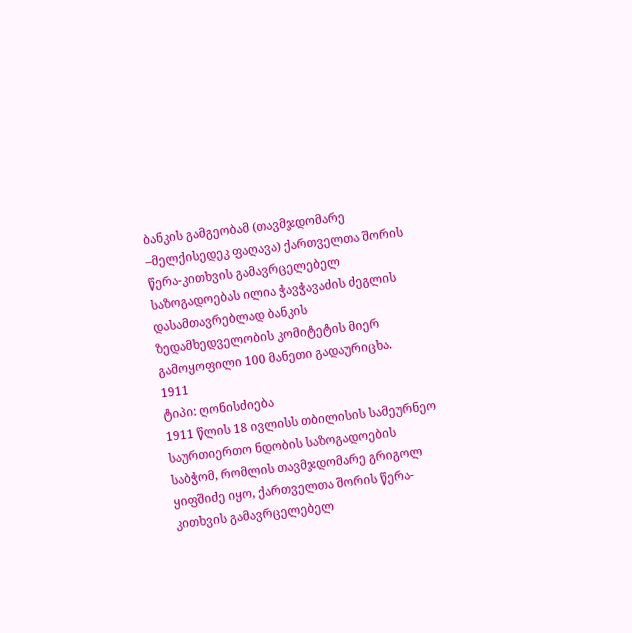ბანკის გამგეობამ (თავმჯდომარე –მელქისედეკ ფაღავა) ქართველთა შორის წერა-კითხვის გამავრცელებელ საზოგადოებას ილია ჭავჭავაძის ძეგლის დასამთავრებლად ბანკის ზედამხედველობის კომიტეტის მიერ გამოყოფილი 100 მანეთი გადაურიცხა.
1911
ტიპი: ღონისძიება
1911 წლის 18 ივლისს თბილისის სამეურნეო საურთიერთო ნდობის საზოგადოების საბჭომ, რომლის თავმჯდომარე გრიგოლ ყიფშიძე იყო, ქართველთა შორის წერა-კითხვის გამავრცელებელ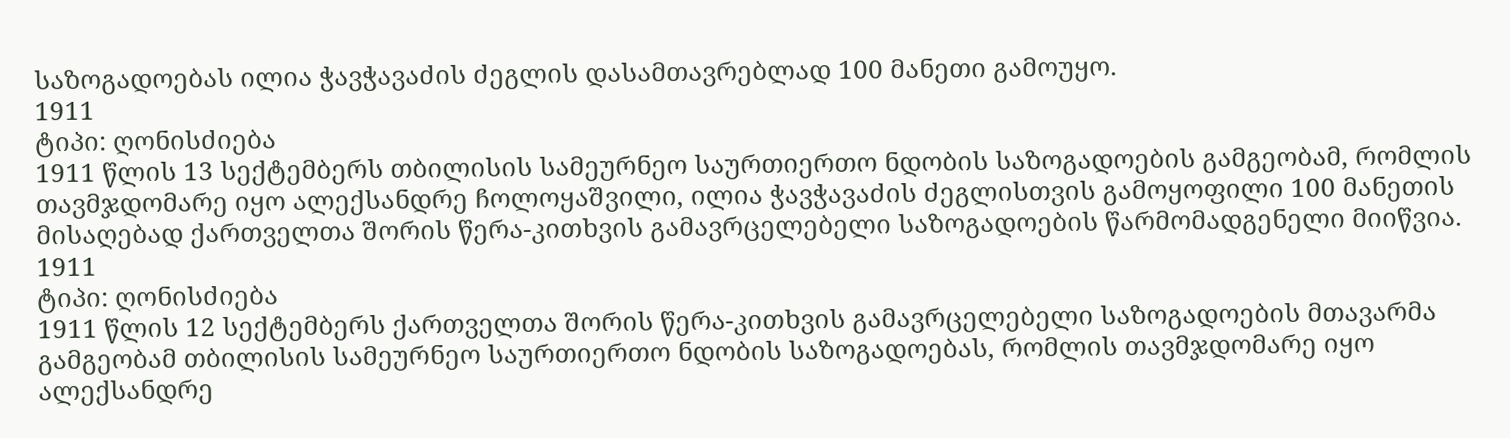საზოგადოებას ილია ჭავჭავაძის ძეგლის დასამთავრებლად 100 მანეთი გამოუყო.
1911
ტიპი: ღონისძიება
1911 წლის 13 სექტემბერს თბილისის სამეურნეო საურთიერთო ნდობის საზოგადოების გამგეობამ, რომლის თავმჯდომარე იყო ალექსანდრე ჩოლოყაშვილი, ილია ჭავჭავაძის ძეგლისთვის გამოყოფილი 100 მანეთის მისაღებად ქართველთა შორის წერა-კითხვის გამავრცელებელი საზოგადოების წარმომადგენელი მიიწვია.
1911
ტიპი: ღონისძიება
1911 წლის 12 სექტემბერს ქართველთა შორის წერა-კითხვის გამავრცელებელი საზოგადოების მთავარმა გამგეობამ თბილისის სამეურნეო საურთიერთო ნდობის საზოგადოებას, რომლის თავმჯდომარე იყო ალექსანდრე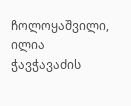ჩოლოყაშვილი, ილია ჭავჭავაძის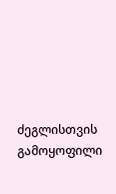ძეგლისთვის გამოყოფილი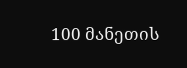100 მანეთის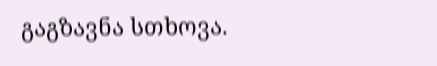გაგზავნა სთხოვა.